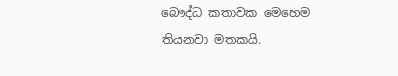බෞද්ධ කතාවක මෙහෙම තියනවා මතකයි.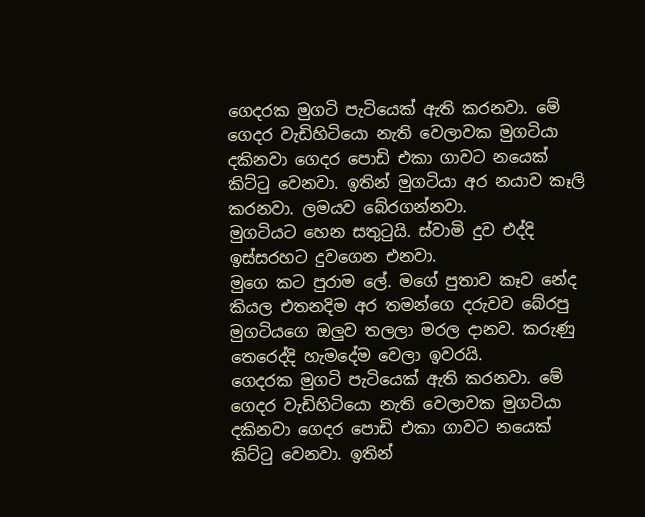ගෙදරක මුගටි පැටියෙක් ඇති කරනවා. මේ ගෙදර වැඩිහිටියො නැති වෙලාවක මුගටියා දකිනවා ගෙදර පොඩි එකා ගාවට නයෙක් කිට්ටු වෙනවා. ඉතින් මුගටියා අර නයාව කෑලි කරනවා. ලමයව බේරගන්නවා.
මුගටියට හෙන සතුටුයි. ස්වාමි දුව එද්දි ඉස්සරහට දුවගෙන එනවා.
මුගෙ කට පුරාම ලේ. මගේ පුතාව කෑව නේද කියල එතනදිම අර තමන්ගෙ දරුවව බේරපු මුගටියගෙ ඔලුව තලලා මරල දානව. කරුණු තෙරෙද්දි හැමදේම වෙලා ඉවරයි.
ගෙදරක මුගටි පැටියෙක් ඇති කරනවා. මේ ගෙදර වැඩිහිටියො නැති වෙලාවක මුගටියා දකිනවා ගෙදර පොඩි එකා ගාවට නයෙක් කිට්ටු වෙනවා. ඉතින්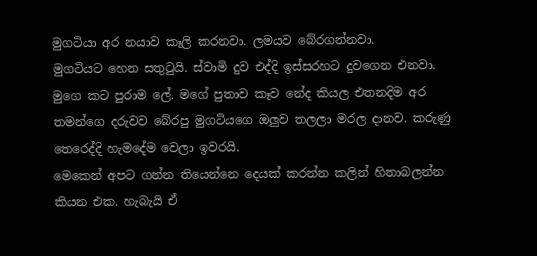මුගටියා අර නයාව කෑලි කරනවා. ලමයව බේරගන්නවා.
මුගටියට හෙන සතුටුයි. ස්වාමි දුව එද්දි ඉස්සරහට දුවගෙන එනවා.
මුගෙ කට පුරාම ලේ. මගේ පුතාව කෑව නේද කියල එතනදිම අර තමන්ගෙ දරුවව බේරපු මුගටියගෙ ඔලුව තලලා මරල දානව. කරුණු තෙරෙද්දි හැමදේම වෙලා ඉවරයි.
මෙකෙන් අපට ගන්න තියෙන්නෙ දෙයක් කරන්න කලින් හිතාබලන්න කියන එක. හැබැයි ඒ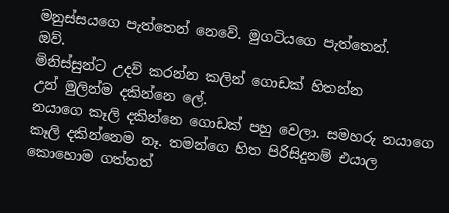මනුස්සයගෙ පැත්තෙන් නෙවේ. මුගටියගෙ පැත්තෙන්.
ඔව්.
මිනිස්සුන්ට උදව් කරන්න කලින් ගොඩක් හිතන්න
උන් මුලින්ම දකින්නෙ ලේ.
නයාගෙ කෑලි දකින්නෙ ගොඩක් පහු වෙලා. සමහරු නයාගෙ කෑලි දකින්නෙම නෑ. තමන්ගෙ හිත පිරිසිදුනම් එයාල කොහොම ගත්තත්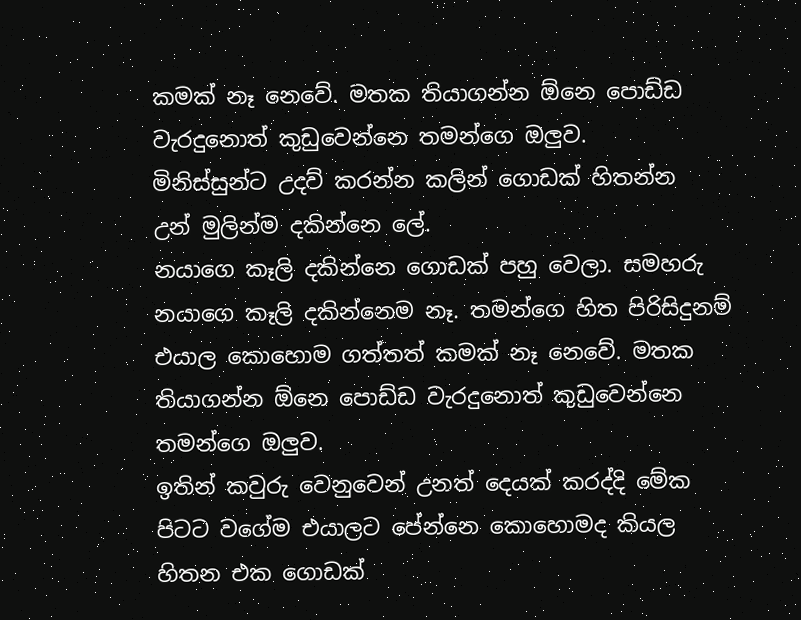කමක් නෑ නෙවේ. මතක තියාගන්න ඕනෙ පොඩ්ඩ වැරදුනොත් කුඩුවෙන්නෙ තමන්ගෙ ඔලුව.
මිනිස්සුන්ට උදව් කරන්න කලින් ගොඩක් හිතන්න
උන් මුලින්ම දකින්නෙ ලේ.
නයාගෙ කෑලි දකින්නෙ ගොඩක් පහු වෙලා. සමහරු නයාගෙ කෑලි දකින්නෙම නෑ. තමන්ගෙ හිත පිරිසිදුනම් එයාල කොහොම ගත්තත් කමක් නෑ නෙවේ. මතක තියාගන්න ඕනෙ පොඩ්ඩ වැරදුනොත් කුඩුවෙන්නෙ තමන්ගෙ ඔලුව.
ඉතින් කවුරු වෙනුවෙන් උනත් දෙයක් කරද්දි මේක පිටට වගේම එයාලට පේන්නෙ කොහොමද කියල හිතන එක ගොඩක්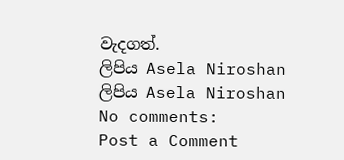වැදගත්.
ලිපිය Asela Niroshan
ලිපිය Asela Niroshan
No comments:
Post a Comment